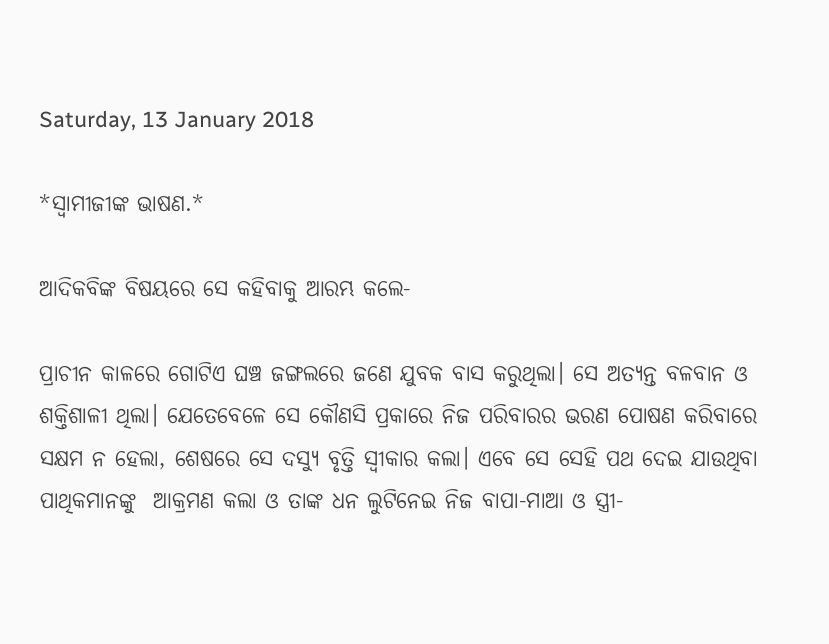Saturday, 13 January 2018

*ସ୍ୱାମୀଜୀଙ୍କ ଭାଷଣ.*

ଆଦିକବିଙ୍କ ବିଷୟରେ ସେ କହିବାକୁ ଆରମ୍ଭ କଲେ-

ପ୍ରାଚୀନ କାଳରେ ଗୋଟିଏ ଘଞ୍ଚ ଜଙ୍ଗଲରେ ଜଣେ ଯୁବକ ବାସ କରୁଥିଲା। ସେ ଅତ୍ୟନ୍ତ ବଳବାନ ଓ ଶକ୍ତିଶାଳୀ ଥିଲା। ଯେତେବେଳେ ସେ କୌଣସି ପ୍ରକାରେ ନିଜ ପରିବାରର ଭରଣ ପୋଷଣ କରିବାରେ ସକ୍ଷମ ନ ହେଲା, ଶେଷରେ ସେ ଦସ୍ୟୁ ବୃତ୍ତି ସ୍ୱୀକାର କଲା। ଏବେ ସେ ସେହି ପଥ ଦେଇ ଯାଉଥିବା ପାଥିକମାନଙ୍କୁ  ଆକ୍ରମଣ କଲା ଓ ତାଙ୍କ ଧନ ଲୁଟିନେଇ ନିଜ ବାପା-ମାଆ ଓ ସ୍ତ୍ରୀ-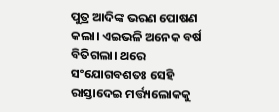ପୁତ୍ର ଆଦିଙ୍କ ଭରଣ ପୋଷଣ କଲା। ଏଇଭଳି ଅନେକ ବର୍ଷ ବିତିଗଲା। ଥରେ ସଂଯୋଗବଶତଃ ସେହି ରାସ୍ତାଦେଇ ମର୍ତ୍ତ୍ୟଲୋକକୁ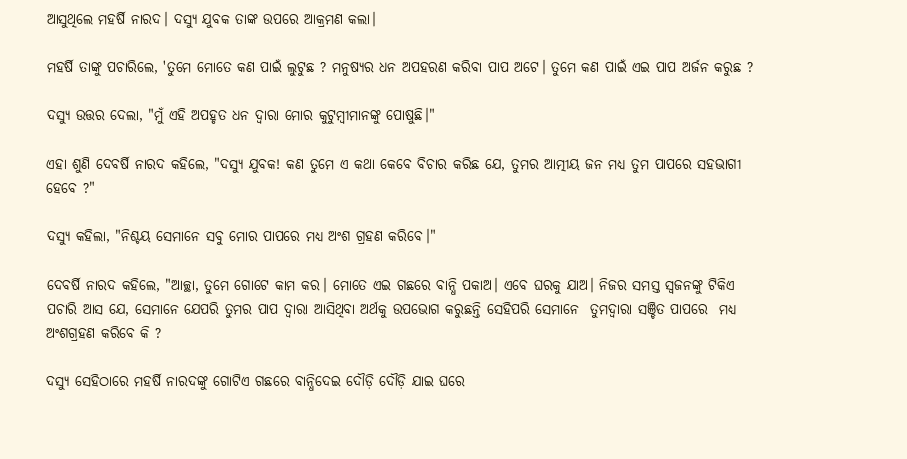ଆସୁଥିଲେ ମହର୍ଷି ନାରଦ। ଦସ୍ୟୁ ଯୁବକ ତାଙ୍କ ଉପରେ ଆକ୍ରମଣ କଲା।

ମହର୍ଷି ତାଙ୍କୁ ପଚାରିଲେ, 'ତୁମେ ମୋତେ କଣ ପାଇଁ ଲୁଟୁଛ ? ମନୁଷ୍ୟର ଧନ ଅପହରଣ କରିବା ପାପ ଅଟେ। ତୁମେ କଣ ପାଇଁ ଏଇ ପାପ ଅର୍ଜନ କରୁଛ ?

ଦସ୍ୟୁ ଉତ୍ତର ଦେଲା, "ମୁଁ ଏହି ଅପହୃତ ଧନ ଦ୍ୱାରା ମୋର କୁଟୁମ୍ବୀମାନଙ୍କୁ ପୋଷୁଛି।"

ଏହା ଶୁଣି ଦେବର୍ଷି ନାରଦ କହିଲେ, "ଦସ୍ୟୁ ଯୁବକ! କଣ ତୁମେ ଏ କଥା କେବେ ବିଚାର କରିଛ ଯେ, ତୁମର ଆତ୍ମୀୟ ଜନ ମଧ୍ୟ ତୁମ ପାପରେ ସହଭାଗୀ ହେବେ ?"

ଦସ୍ୟୁ କହିଲା, "ନିଶ୍ଚୟ ସେମାନେ ସବୁ ମୋର ପାପରେ ମଧ୍ୟ ଅଂଶ ଗ୍ରହଣ କରିବେ।"

ଦେବର୍ଷି ନାରଦ କହିଲେ, "ଆଚ୍ଛା, ତୁମେ ଗୋଟେ କାମ କର। ମୋତେ ଏଇ ଗଛରେ ବାନ୍ଧି ପକାଅ। ଏବେ ଘରକୁ ଯାଅ। ନିଜର ସମସ୍ତ ସ୍ଵଜନଙ୍କୁ ଟିକିଏ ପଚାରି ଆସ ଯେ, ସେମାନେ ଯେପରି ତୁମର ପାପ ଦ୍ୱାରା ଆସିଥିବା ଅର୍ଥକୁ ଉପଭୋଗ କରୁଛନ୍ତି ସେହିପରି ସେମାନେ  ତୁମଦ୍ୱାରା ସଞ୍ଚିତ ପାପରେ  ମଧ୍ୟ ଅଂଶଗ୍ରହଣ କରିବେ କି ?

ଦସ୍ୟୁ ସେହିଠାରେ ମହର୍ଷି ନାରଦଙ୍କୁ ଗୋଟିଏ ଗଛରେ ବାନ୍ଧିଦେଇ ଦୌଡ଼ି ଦୌଡ଼ି ଯାଇ ଘରେ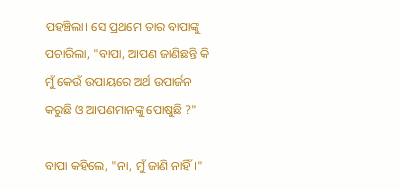ପହଞ୍ଚିଲା। ସେ ପ୍ରଥମେ ତାର ବାପାଙ୍କୁ ପଚାରିଲା, "ବାପା, ଆପଣ ଜାଣିଛନ୍ତି କି ମୁଁ କେଉଁ ଉପାୟରେ ଅର୍ଥ ଉପାର୍ଜନ କରୁଛି ଓ ଆପଣମାନଙ୍କୁ ପୋଷୁଛି ?"

ବାପା କହିଲେ, "ନା, ମୁଁ ଜାଣି ନାହିଁ।"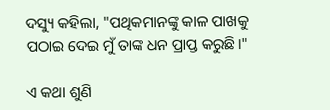ଦସ୍ୟୁ କହିଲା, "ପଥିକମାନଙ୍କୁ କାଳ ପାଖକୁ ପଠାଇ ଦେଇ ମୁଁ ତାଙ୍କ ଧନ ପ୍ରାପ୍ତ କରୁଛି।"

ଏ କଥା ଶୁଣି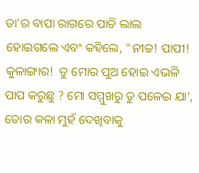ତା'ର ବାପା ରାଗରେ ପାଚି ଲାଲ ହୋଇଗଲେ ଏବଂ କହିଲେ, "ନୀଚ୍ଚ! ପାପୀ! କୁଳାଙ୍ଗାର!  ତୁ ମୋର ପୁଅ ହୋଇ ଏଭଳି ପାପ କରୁଛୁ ? ମୋ ସମ୍ମୁଖରୁ ତୁ ପଳେଇ ଯା', ତୋର କଳା ମୁହଁ ଦେଖିବାକୁ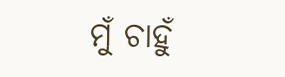ମୁଁ ଚାହୁଁ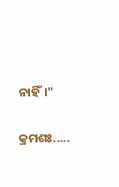ନାହିଁ।"

କ୍ରମଶଃ.....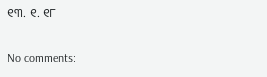୧୩. ୧. ୧୮

No comments: